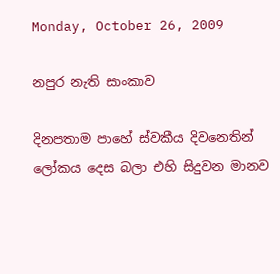Monday, October 26, 2009

නපුර නැති සාංකාව

දිනපතාම පාහේ ස්‌වකීය දිවනෙතින් ලෝකය දෙස බලා එහි සිදුවන මානව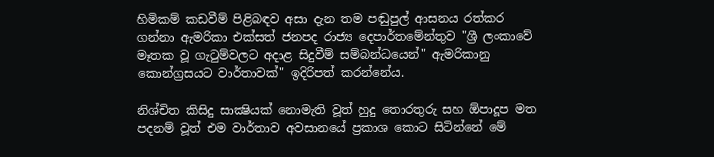හිමිකම් කඩවීම් පිළිබඳව අසා දැන තම පඬුපුල් ආසනය රත්කර ගන්නා ඇමරිකා එක්‌සත් ජනපද රාජ්‍ය දෙපාර්තමේන්තුව "ශ්‍රී ලංකාවේ මෑතක වූ ගැටුම්වලට අදාළ සිදුවීම් සම්බන්ධයෙන්" ඇමරිකානු කොන්ග්‍රසයට වාර්තාවක්‌" ඉදිරිපත් කරන්නේය.

නිශ්චිත කිසිදු සාක්‍ෂියක්‌ නොමැති වූත් හුදු තොරතුරු සහ ඕපාදූප මත පදනම් වූත් එම වාර්තාව අවසානයේ ප්‍රකාශ කොට සිටින්නේ මේ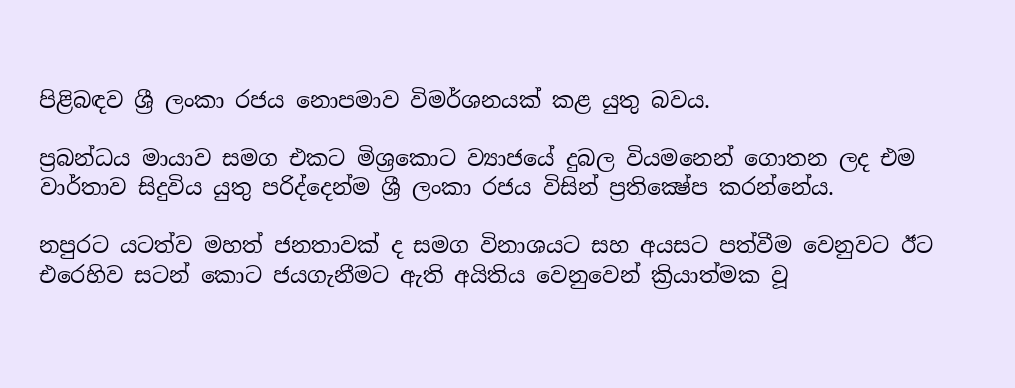පිළිබඳව ශ්‍රී ලංකා රජය නොපමාව විමර්ශනයක්‌ කළ යුතු බවය.

ප්‍රබන්ධය මායාව සමග එකට මිශ්‍රකොට ව්‍යාජයේ දුබල වියමනෙන් ගොතන ලද එම වාර්තාව සිදුවිය යුතු පරිද්දෙන්ම ශ්‍රී ලංකා රජය විසින් ප්‍රතික්‍ෂේප කරන්නේය.

නපුරට යටත්ව මහත් ජනතාවක්‌ ද සමග විනාශයට සහ අයසට පත්වීම වෙනුවට ඊට එරෙහිව සටන් කොට ජයගැනීමට ඇති අයිතිය වෙනුවෙන් ක්‍රියාත්මක වූ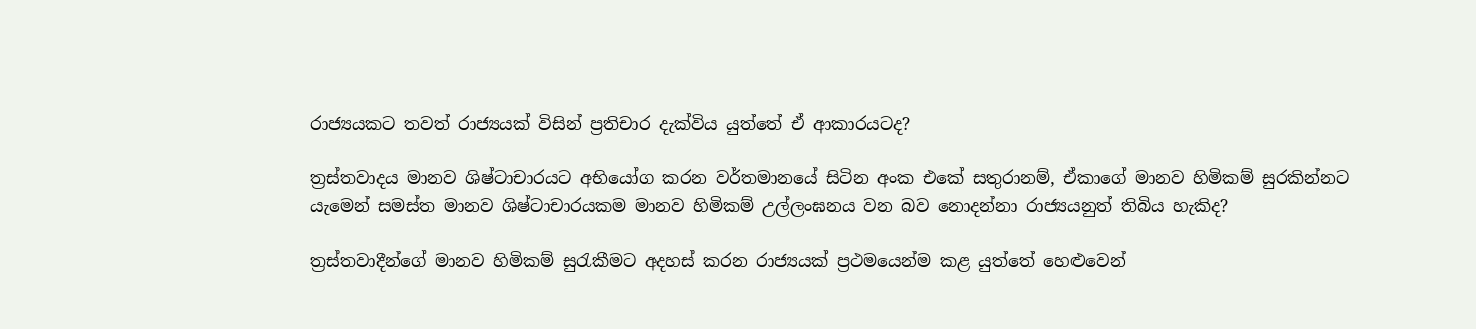රාජ්‍යයකට තවත් රාජ්‍යයක්‌ විසින් ප්‍රතිචාර දැක්‌විය යුත්තේ ඒ ආකාරයටද?

ත්‍රස්‌තවාදය මානව ශිෂ්ටාචාරයට අභියෝග කරන වර්තමානයේ සිටින අංක එකේ සතුරානම්, ඒකාගේ මානව හිමිකම් සුරකින්නට යැමෙන් සමස්‌ත මානව ශිෂ්ටාචාරයකම මානව හිමිකම් උල්ලංඝනය වන බව නොදන්නා රාජ්‍යයනුත් තිබිය හැකිද?

ත්‍රස්‌තවාදීන්ගේ මානව හිමිකම් සුරැකීමට අදහස්‌ කරන රාජ්‍යයක්‌ ප්‍රථමයෙන්ම කළ යුත්තේ හෙළුවෙන්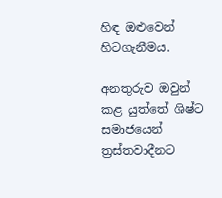හිඳ ඔළුවෙන් හිටගැනීමය.

අනතුරුව ඔවුන් කළ යුත්තේ ශිෂ්ට සමාජයෙන් ත්‍රස්‌තවාදීනට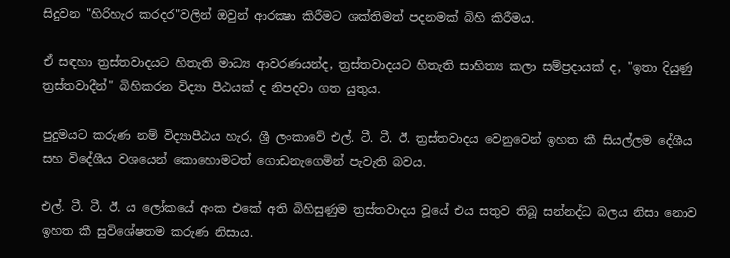සිදුවන "හිරිහැර කරදර"වලින් ඔවුන් ආරක්‍ෂා කිරීමට ශක්‌තිමත් පදනමක්‌ බිහි කිරීමය.

ඒ සඳහා ත්‍රස්‌තවාදයට හිතැති මාධ්‍ය ආවරණයන්ද, ත්‍රස්‌තවාදයට හිතැති සාහිත්‍ය කලා සම්ප්‍රදායක්‌ ද, "ඉතා දියුණු ත්‍රස්‌තවාදීන්" බිහිකරන විද්‍යා පීඨයක්‌ ද නිපදවා ගත යුතුය.

පුදුමයට කරුණ නම් විද්‍යාපීඨය හැර, ශ්‍රී ලංකාවේ එල්. ටී. ටී. ඊ. ත්‍රස්‌තවාදය වෙනුවෙන් ඉහත කී සියල්ලම දේශීය සහ විදේශීය වශයෙන් කොහොමටත් ගොඩනැගෙමින් පැවැති බවය.

එල්. ටී. ටී. ඊ. ය ලෝකයේ අංක එකේ අති බිහිසුණුම ත්‍රස්‌තවාදය වූයේ එය සතුව තිබූ සන්නද්ධ බලය නිසා නොව ඉහත කී සුවිශේෂතම කරුණ නිසාය.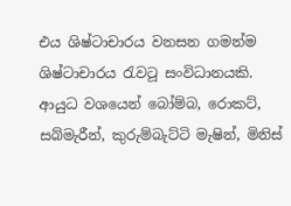එය ශිෂ්ටාචාරය වනසන ගමන්ම ශිෂ්ටාචාරය රැවටූ සංවිධානයකි. ආයුධ වශයෙන් බෝම්බ, රොකට්‌, සබ්මැරීන්, කුරුම්බැට්‌ටි මැෂින්, මිනිස්‌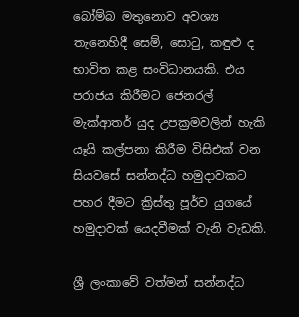බෝම්බ මතුනොව අවශ්‍ය තැනෙහිදී සෙම්, සොටු, කඳුළු ද භාවිත කළ සංවිධානයකි. එය පරාජය කිරීමට ජෙනරල් මැක්‌ආතර් යුද උපක්‍රමවලින් හැකි යෑයි කල්පනා කිරීම විසිඑක්‌ වන සියවසේ සන්නද්ධ හමුදාවකට පහර දීමට ක්‍රිස්‌තු පූර්ව යුගයේ හමුදාවක්‌ යෙදවීමක්‌ වැනි වැඩකි.

ශ්‍රී ලංකාවේ වත්මන් සන්නද්ධ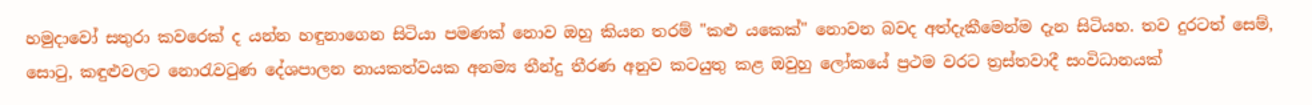හමුදාවෝ සතුරා කවරෙක්‌ ද යන්න හඳුනාගෙන සිටියා පමණක්‌ නොව ඔහු කියන තරම් "කළු යකෙක්‌" නොවන බවද අත්දැකීමෙන්ම දැන සිටියහ. තව දුරටත් සෙම්, සොටු, කඳුළුවලට නොරැවටුණ දේශපාලන නායකත්වයක අනම්‍ය තීන්දු තීරණ අනුව කටයුතු කළ ඔවුහු ලෝකයේ ප්‍රථම වරට ත්‍රස්‌තවාදී සංවිධානයක්‌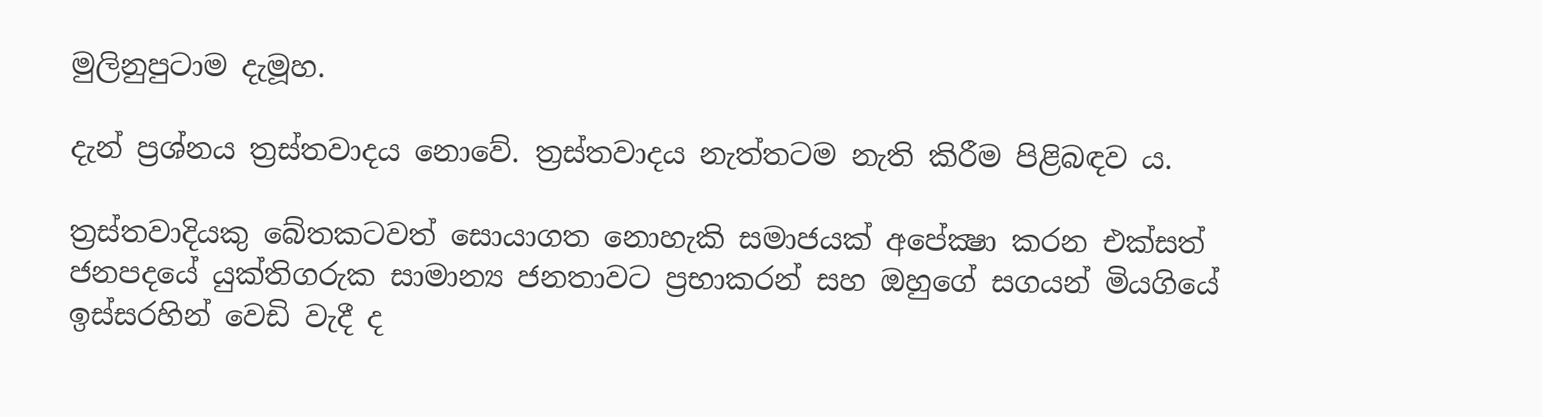මුලිනුපුටාම දැමූහ.

දැන් ප්‍රශ්නය ත්‍රස්‌තවාදය නොවේ. ත්‍රස්‌තවාදය නැත්තටම නැති කිරීම පිළිබඳව ය.

ත්‍රස්‌තවාදියකු බේතකටවත් සොයාගත නොහැකි සමාජයක්‌ අපේක්‍ෂා කරන එක්‌සත් ජනපදයේ යුක්‌තිගරුක සාමාන්‍ය ජනතාවට ප්‍රභාකරන් සහ ඔහුගේ සගයන් මියගියේ ඉස්‌සරහින් වෙඩි වැදී ද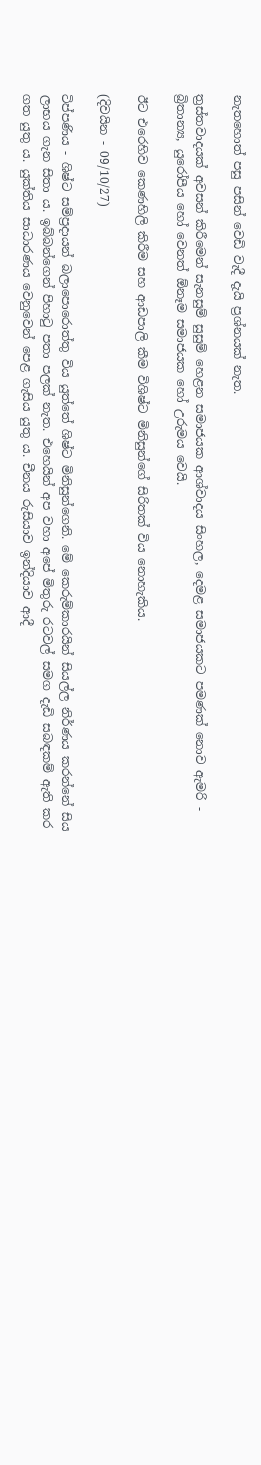නැතහොත් පසු පසින් වෙඩි වැදී දැයි ප්‍රශ්නයක්‌ නැත.

ත්‍රස්‌තවාදයක්‌ අවසන් කිරීමෙන් සැනසුම් සුසුම් හෙළන සමාජයක ආශ්වාදය සිංහල, දෙමළ සමාජයකට පමණක්‌ නොව ඇමරි - බ්‍රිතාන්‍ය, යුරෝපීය හෝ වෙනත් ඕනෑම සමාජයක හෝ උරුමය වෙයි.

ඊට එරෙහිව කෙණහිලි කිරීම සහ ආඩපාලි කීම විශිෂ්ට මිනිසුන්ගේ සිරිතක්‌ විය නොහැකිය.

(දිවයින - 09/10/27)

ටිප්පණිය - ශිෂ්ට සම්ප්‍රදායන් බලාපොරොත්තු විය යුත්තේ ශිෂ්ට මිනිසුන්ගෙනි. මේ කෙරුම්කාරයින් සියල්ල නිර්ණය කරන්නේ සිය ලාභය ගැන සිතා ය. ඉබ්බන්ගෙන් පිහාටු පතා පලක් නැත. එහෙයින් අප වහා අපේ මිතුරු රටවල් සමග දැඩි සබඳකම් ඇති කර ගත යුතු ය. යුක්තිය සාධාරණය වෙනුවෙන් පෙළ ගැසිය යුතු ය. චීනය රුසියාව ඉන්දියාව ආදී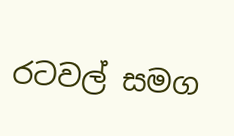රටවල් සමග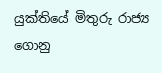යුක්තියේ මිතුරු රාජ්‍ය ගොනු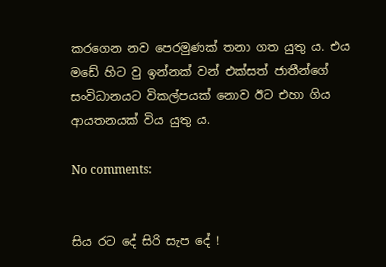කරගෙන නව පෙරමුණක් තනා ගත යුතු ය. එය මඩේ හිට වු ඉන්නක් වන් එක්සත් ජාතීන්ගේ සංවිධානයට විකල්පයක් නොව ඊට එහා ගිය ආයතනයක් විය යුතු ය.

No comments:


සිය රට දේ සිරි සැප දේ !